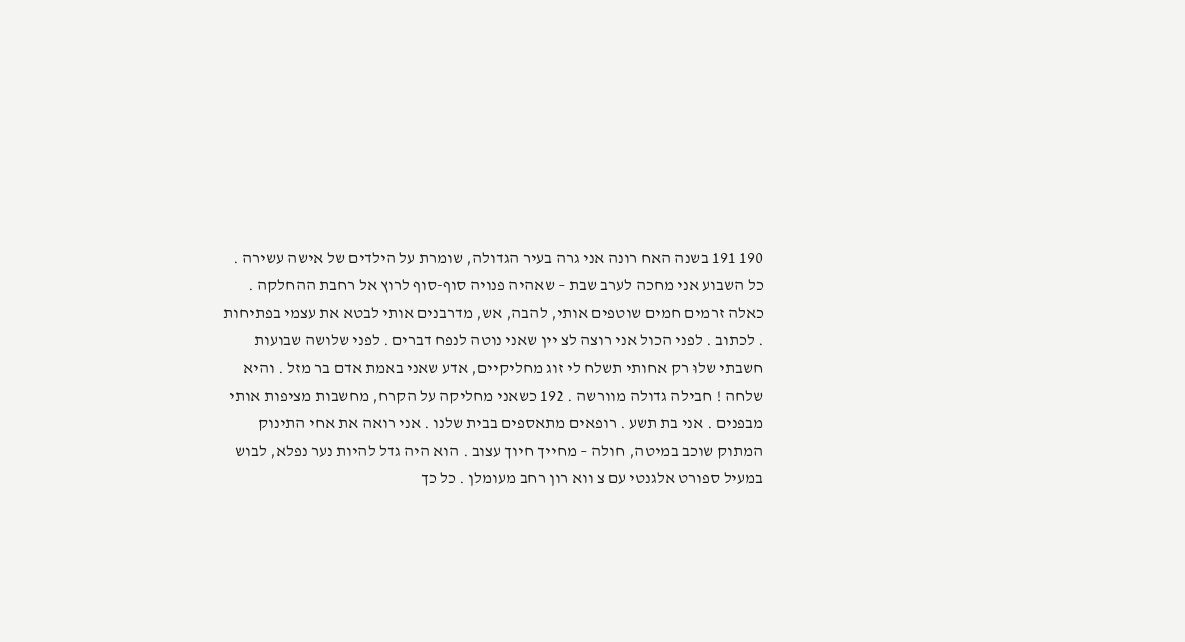190 191 בשנה האח רונה אני גרה בעיר הגדולה, שומרת על הילדים של אישה עשירה . כל השבוע אני מחכה לערב שבת – שאהיה פנויה סוף-סוף לרוץ אל רחבת ההחלקה . כאלה זרמים חמים שוטפים אותי, להבה, אש, מדרבנים אותי לבטא את עצמי בפתיחות . לכתוב . לפני הכול אני רוצה לצ יין שאני נוטה לנפח דברים . לפני שלושה שבועות חשבתי שלוּ רק אחותי תשלח לי זוג מחליקיים, אדע שאני באמת אדם בר מזל . והיא שלחה ! חבילה גדולה מוורשה . 192 כשאני מחליקה על הקרח, מחשבות מציפות אותי מבפנים . אני בת תשע . רופאים מתאספים בבית שלנו . אני רואה את אחי התינוק המתוק שוכב במיטה, חולה – מחייך חיוך עצוב . הוא היה גדל להיות נער נפלא, לבוש במעיל ספורט אלגנטי עם צ ווא רון רחב מעומלן . כל כך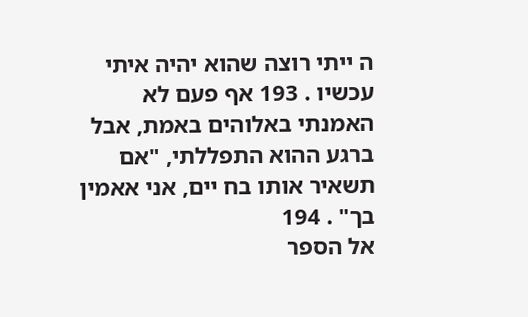ה ייתי רוצה שהוא יהיה איתי עכשיו . 193 אף פעם לא האמנתי באלוהים באמת, אבל ברגע ההוא התפללתי, "אם תשאיר אותו בח יים, אני אאמין בך" . 194
אל הספר